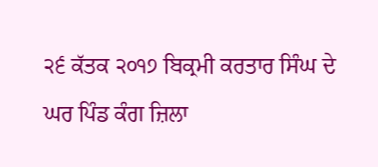੨੬ ਕੱਤਕ ੨੦੧੭ ਬਿਕ੍ਰਮੀ ਕਰਤਾਰ ਸਿੰਘ ਦੇ ਘਰ ਪਿੰਡ ਕੰਗ ਜ਼ਿਲਾ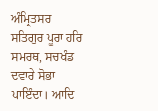ਅੰਮ੍ਰਿਤਸਰ
ਸਤਿਗੁਰ ਪੂਰਾ ਹਰਿ ਸਮਰਥ, ਸਚਖੰਡ ਦਵਾਰੇ ਸੋਭਾ ਪਾਇੰਦਾ। ਆਦਿ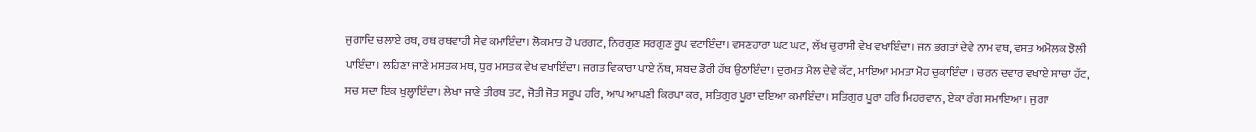ਜੁਗਾਦਿ ਚਲਾਏ ਰਥ, ਰਥ ਰਥਵਾਹੀ ਸੇਵ ਕਮਾਇੰਦਾ। ਲੋਕਮਾਤ ਹੋ ਪਰਗਟ, ਨਿਰਗੁਣ ਸਰਗੁਣ ਰੂਪ ਵਟਾਇੰਦਾ। ਵਸਣਹਾਰਾ ਘਟ ਘਟ, ਲੱਖ ਚੁਰਾਸੀ ਵੇਖ ਵਖਾਇੰਦਾ। ਜਨ ਭਗਤਾਂ ਦੇਵੇ ਨਾਮ ਵਥ, ਵਸਤ ਅਮੋਲਕ ਝੋਲੀ ਪਾਇੰਦਾ। ਲਹਿਣਾ ਜਾਣੇ ਮਸਤਕ ਮਥ, ਧੁਰ ਮਸਤਕ ਵੇਖ ਵਖਾਇੰਦਾ। ਜਗਤ ਵਿਕਾਰਾ ਪਾਏ ਨੱਥ, ਸ਼ਬਦ ਡੋਰੀ ਹੱਥ ਉਠਾਇੰਦਾ। ਦੁਰਮਤ ਮੈਲ ਦੇਵੇ ਕੱਟ, ਮਾਇਆ ਮਮਤਾ ਮੋਹ ਚੁਕਾਇੰਦਾ । ਚਰਨ ਦਵਾਰ ਵਖਾਏ ਸਾਚਾ ਹੱਟ, ਸਚ ਸਦਾ ਇਕ ਖੁਲ੍ਹਾਇੰਦਾ। ਲੇਖਾ ਜਾਣੇ ਤੀਰਥ ਤਟ, ਜੋਤੀ ਜੋਤ ਸਰੂਪ ਹਰਿ, ਆਪ ਆਪਣੀ ਕਿਰਪਾ ਕਰ, ਸਤਿਗੁਰ ਪੂਰਾ ਦਇਆ ਕਮਾਇੰਦਾ। ਸਤਿਗੁਰ ਪੂਰਾ ਹਰਿ ਮਿਹਰਵਾਨ, ਏਕਾ ਰੰਗ ਸਮਾਇਆ। ਜੁਗਾ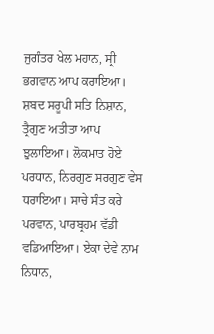ਜੁਗੰਤਰ ਖੇਲ ਮਹਾਨ, ਸ੍ਰੀ ਭਗਵਾਨ ਆਪ ਕਰਾਇਆ। ਸ਼ਬਦ ਸਰੂਪੀ ਸਤਿ ਨਿਸ਼ਾਨ, ਤ੍ਰੈਗੁਣ ਅਤੀਤਾ ਆਪ ਝੁਲਾਇਆ। ਲੋਕਮਾਤ ਹੋਏ ਪਰਧਾਨ, ਨਿਰਗੁਣ ਸਰਗੁਣ ਵੇਸ ਧਰਾਇਆ। ਸਾਚੇ ਸੰਤ ਕਰੇ ਪਰਵਾਨ, ਪਾਰਬ੍ਰਹਮ ਵੱਡੀ ਵਡਿਆਇਆ। ਏਕਾ ਦੇਵੇ ਨਾਮ ਨਿਧਾਨ,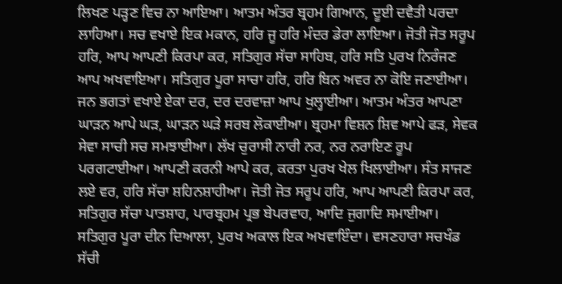ਲਿਖਣ ਪੜ੍ਹਣ ਵਿਚ ਨਾ ਆਇਆ। ਆਤਮ ਅੰਤਰ ਬ੍ਰਹਮ ਗਿਆਨ, ਦੂਈ ਦਵੈਤੀ ਪਰਦਾ ਲਾਹਿਆ। ਸਚ ਵਖਾਏ ਇਕ ਮਕਾਨ, ਹਰਿ ਜੂ ਹਰਿ ਮੰਦਰ ਡੇਰਾ ਲਾਇਆ। ਜੋਤੀ ਜੋਤ ਸਰੂਪ ਹਰਿ, ਆਪ ਆਪਣੀ ਕਿਰਪਾ ਕਰ, ਸਤਿਗੁਰ ਸੱਚਾ ਸਾਹਿਬ, ਹਰਿ ਸਤਿ ਪੁਰਖ ਨਿਰੰਜਣ ਆਪ ਅਖਵਾਇਆ। ਸਤਿਗੁਰ ਪੂਰਾ ਸਾਚਾ ਹਰਿ, ਹਰਿ ਬਿਨ ਅਵਰ ਨਾ ਕੋਇ ਜਣਾਈਆ। ਜਨ ਭਗਤਾਂ ਵਖਾਏ ਏਕਾ ਦਰ, ਦਰ ਦਰਵਾਜ਼ਾ ਆਪ ਖੁਲ੍ਹਾਈਆ। ਆਤਮ ਅੰਤਰ ਆਪਣਾ ਘਾੜਨ ਆਪੇ ਘੜ, ਘਾੜਨ ਘੜੇ ਸਰਬ ਲੋਕਾਈਆ। ਬ੍ਰਹਮਾ ਵਿਸ਼ਨ ਸ਼ਿਵ ਆਪੇ ਫੜ, ਸੇਵਕ ਸੇਵਾ ਸਾਚੀ ਸਚ ਸਮਝਾਈਆ। ਲੱਖ ਚੁਰਾਸੀ ਨਾਰੀ ਨਰ, ਨਰ ਨਰਾਇਣ ਰੂਪ ਪਰਗਟਾਈਆ। ਆਪਣੀ ਕਰਨੀ ਆਪੇ ਕਰ, ਕਰਤਾ ਪੁਰਖ ਖੇਲ ਖਿਲਾਈਆ। ਸੰਤ ਸਾਜਣ ਲਏ ਵਰ, ਹਰਿ ਸੱਚਾ ਸ਼ਹਿਨਸ਼ਾਹੀਆ। ਜੋਤੀ ਜੋਤ ਸਰੂਪ ਹਰਿ, ਆਪ ਆਪਣੀ ਕਿਰਪਾ ਕਰ, ਸਤਿਗੁਰ ਸੱਚਾ ਪਾਤਸ਼ਾਹ, ਪਾਰਬ੍ਰਹਮ ਪ੍ਰਭ ਬੇਪਰਵਾਹ, ਆਦਿ ਜੁਗਾਦਿ ਸਮਾਈਆ। ਸਤਿਗੁਰ ਪੂਰਾ ਦੀਨ ਦਿਆਲਾ, ਪੁਰਖ ਅਕਾਲ ਇਕ ਅਖਵਾਇੰਦਾ। ਵਸਣਹਾਰਾ ਸਚਖੰਡ ਸੱਚੀ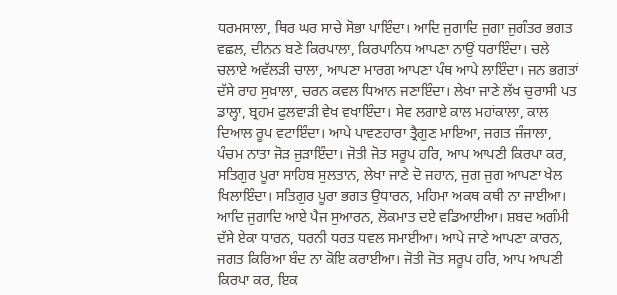ਧਰਮਸਾਲਾ, ਥਿਰ ਘਰ ਸਾਚੇ ਸੋਭਾ ਪਾਇੰਦਾ। ਆਦਿ ਜੁਗਾਦਿ ਜੁਗਾ ਜੁਗੰਤਰ ਭਗਤ ਵਛਲ, ਦੀਨਨ ਬਣੇ ਕਿਰਪਾਲਾ, ਕਿਰਪਾਨਿਧ ਆਪਣਾ ਨਾਉਂ ਧਰਾਇੰਦਾ। ਚਲੇ ਚਲਾਏ ਅਵੱਲੜੀ ਚਾਲਾ, ਆਪਣਾ ਮਾਰਗ ਆਪਣਾ ਪੰਥ ਆਪੇ ਲਾਇੰਦਾ। ਜਨ ਭਗਤਾਂ ਦੱਸੇ ਰਾਹ ਸੁਖ਼ਾਲਾ, ਚਰਨ ਕਵਲ ਧਿਆਨ ਜਣਾਇੰਦਾ। ਲੇਖਾ ਜਾਣੇ ਲੱਖ ਚੁਰਾਸੀ ਪਤ ਡਾਲ੍ਹਾ, ਬ੍ਰਹਮ ਫੁਲਵਾੜੀ ਵੇਖ ਵਖਾਇੰਦਾ। ਸੇਵ ਲਗਾਏ ਕਾਲ ਮਹਾਂਕਾਲਾ, ਕਾਲ ਦਿਆਲ ਰੂਪ ਵਟਾਇੰਦਾ। ਆਪੇ ਪਾਵਣਹਾਰਾ ਤ੍ਰੈਗੁਣ ਮਾਇਆ, ਜਗਤ ਜੰਜਾਲਾ, ਪੰਚਮ ਨਾਤਾ ਜੋੜ ਜੁੜਾਇੰਦਾ। ਜੋਤੀ ਜੋਤ ਸਰੂਪ ਹਰਿ, ਆਪ ਆਪਣੀ ਕਿਰਪਾ ਕਰ, ਸਤਿਗੁਰ ਪੂਰਾ ਸਾਹਿਬ ਸੁਲਤਾਨ, ਲੇਖਾ ਜਾਣੇ ਦੋ ਜਹਾਨ, ਜੁਗ ਜੁਗ ਆਪਣਾ ਖੇਲ ਖਿਲਾਇੰਦਾ। ਸਤਿਗੁਰ ਪੂਰਾ ਭਗਤ ਉਧਾਰਨ, ਮਹਿਮਾ ਅਕਥ ਕਥੀ ਨਾ ਜਾਈਆ। ਆਦਿ ਜੁਗਾਦਿ ਆਏ ਪੈਜ ਸੁਆਰਨ, ਲੋਕਮਾਤ ਦਏ ਵਡਿਆਈਆ। ਸ਼ਬਦ ਅਗੰਮੀ ਦੱਸੇ ਏਕਾ ਧਾਰਨ, ਧਰਨੀ ਧਰਤ ਧਵਲ ਸਮਾਈਆ। ਆਪੇ ਜਾਣੇ ਆਪਣਾ ਕਾਰਨ, ਜਗਤ ਕਿਰਿਆ ਬੰਦ ਨਾ ਕੋਇ ਕਰਾਈਆ। ਜੋਤੀ ਜੋਤ ਸਰੂਪ ਹਰਿ, ਆਪ ਆਪਣੀ ਕਿਰਪਾ ਕਰ, ਇਕ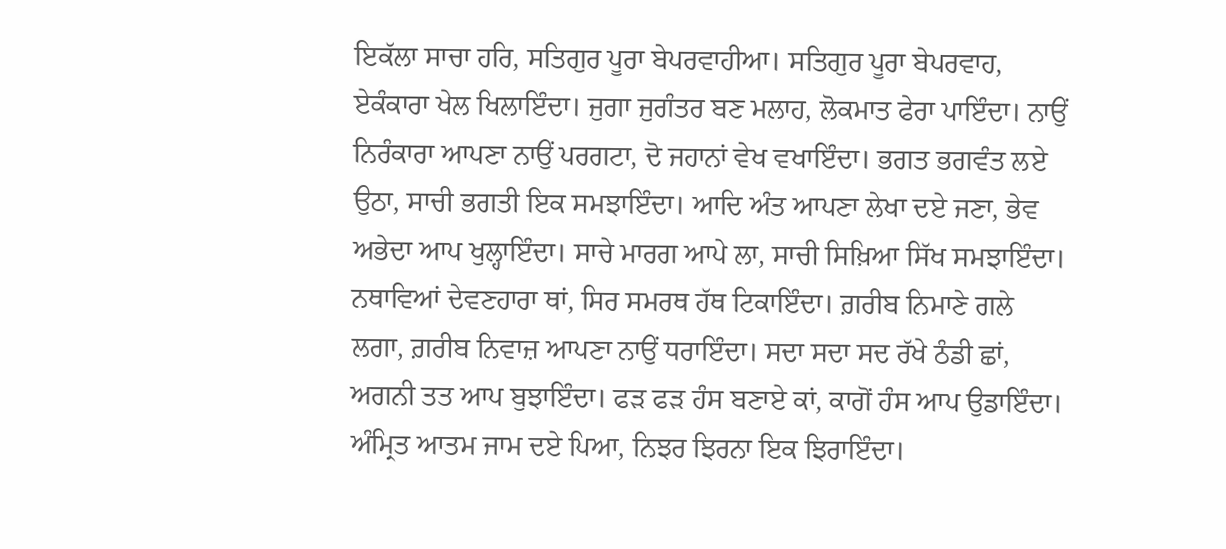ਇਕੱਲਾ ਸਾਚਾ ਹਰਿ, ਸਤਿਗੁਰ ਪੂਰਾ ਬੇਪਰਵਾਹੀਆ। ਸਤਿਗੁਰ ਪੂਰਾ ਬੇਪਰਵਾਹ, ਏਕੰਕਾਰਾ ਖੇਲ ਖਿਲਾਇੰਦਾ। ਜੁਗਾ ਜੁਗੰਤਰ ਬਣ ਮਲਾਹ, ਲੋਕਮਾਤ ਫੇਰਾ ਪਾਇੰਦਾ। ਨਾਉਂ ਨਿਰੰਕਾਰਾ ਆਪਣਾ ਨਾਉਂ ਪਰਗਟਾ, ਦੋ ਜਹਾਨਾਂ ਵੇਖ ਵਖਾਇੰਦਾ। ਭਗਤ ਭਗਵੰਤ ਲਏ ਉਠਾ, ਸਾਚੀ ਭਗਤੀ ਇਕ ਸਮਝਾਇੰਦਾ। ਆਦਿ ਅੰਤ ਆਪਣਾ ਲੇਖਾ ਦਏ ਜਣਾ, ਭੇਵ ਅਭੇਦਾ ਆਪ ਖੁਲ੍ਹਾਇੰਦਾ। ਸਾਚੇ ਮਾਰਗ ਆਪੇ ਲਾ, ਸਾਚੀ ਸਿਖ਼ਿਆ ਸਿੱਖ ਸਮਝਾਇੰਦਾ। ਨਥਾਵਿਆਂ ਦੇਵਣਹਾਰਾ ਥਾਂ, ਸਿਰ ਸਮਰਥ ਹੱਥ ਟਿਕਾਇੰਦਾ। ਗ਼ਰੀਬ ਨਿਮਾਣੇ ਗਲੇ ਲਗਾ, ਗ਼ਰੀਬ ਨਿਵਾਜ਼ ਆਪਣਾ ਨਾਉਂ ਧਰਾਇੰਦਾ। ਸਦਾ ਸਦਾ ਸਦ ਰੱਖੇ ਠੰਡੀ ਛਾਂ, ਅਗਨੀ ਤਤ ਆਪ ਬੁਝਾਇੰਦਾ। ਫੜ ਫੜ ਹੰਸ ਬਣਾਏ ਕਾਂ, ਕਾਗੋਂ ਹੰਸ ਆਪ ਉਡਾਇੰਦਾ। ਅੰਮ੍ਰਿਤ ਆਤਮ ਜਾਮ ਦਏ ਪਿਆ, ਨਿਝਰ ਝਿਰਨਾ ਇਕ ਝਿਰਾਇੰਦਾ।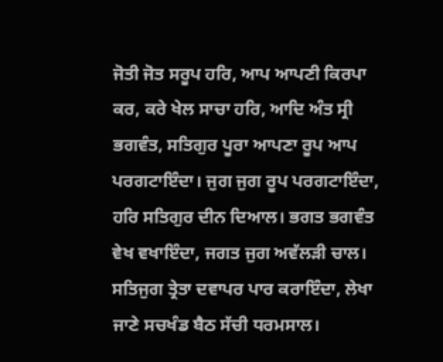ਜੋਤੀ ਜੋਤ ਸਰੂਪ ਹਰਿ, ਆਪ ਆਪਣੀ ਕਿਰਪਾ ਕਰ, ਕਰੇ ਖੇਲ ਸਾਚਾ ਹਰਿ, ਆਦਿ ਅੰਤ ਸ੍ਰੀ ਭਗਵੰਤ, ਸਤਿਗੁਰ ਪੂਰਾ ਆਪਣਾ ਰੂਪ ਆਪ ਪਰਗਟਾਇੰਦਾ। ਜੁਗ ਜੁਗ ਰੂਪ ਪਰਗਟਾਇੰਦਾ, ਹਰਿ ਸਤਿਗੁਰ ਦੀਨ ਦਿਆਲ। ਭਗਤ ਭਗਵੰਤ ਵੇਖ ਵਖਾਇੰਦਾ, ਜਗਤ ਜੁਗ ਅਵੱਲੜੀ ਚਾਲ। ਸਤਿਜੁਗ ਤ੍ਰੇਤਾ ਦਵਾਪਰ ਪਾਰ ਕਰਾਇੰਦਾ, ਲੇਖਾ ਜਾਣੇ ਸਚਖੰਡ ਬੈਠ ਸੱਚੀ ਧਰਮਸਾਲ।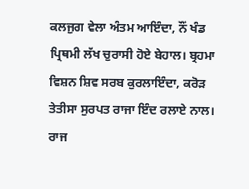ਕਲਜੁਗ ਵੇਲਾ ਅੰਤਮ ਆਇੰਦਾ, ਨੌਂ ਖੰਡ ਪ੍ਰਿਥਮੀ ਲੱਖ ਚੁਰਾਸੀ ਹੋਏ ਬੇਹਾਲ। ਬ੍ਰਹਮਾ ਵਿਸ਼ਨ ਸ਼ਿਵ ਸਰਬ ਕੁਰਲਾਇੰਦਾ, ਕਰੋੜ ਤੇਤੀਸਾ ਸੁਰਪਤ ਰਾਜਾ ਇੰਦ ਰਲਾਏ ਨਾਲ। ਰਾਜ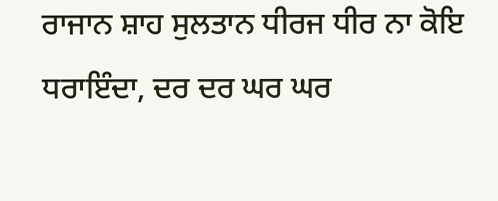ਰਾਜਾਨ ਸ਼ਾਹ ਸੁਲਤਾਨ ਧੀਰਜ ਧੀਰ ਨਾ ਕੋਇ ਧਰਾਇੰਦਾ, ਦਰ ਦਰ ਘਰ ਘਰ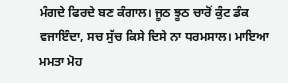ਮੰਗਦੇ ਫਿਰਦੇ ਬਣ ਕੰਗਾਲ। ਜੂਠ ਝੂਠ ਚਾਰੋਂ ਕੁੰਟ ਡੰਕ ਵਜਾਇੰਦਾ, ਸਚ ਸੁੱਚ ਕਿਸੇ ਦਿਸੇ ਨਾ ਧਰਮਸਾਲ। ਮਾਇਆ ਮਮਤਾ ਮੋਹ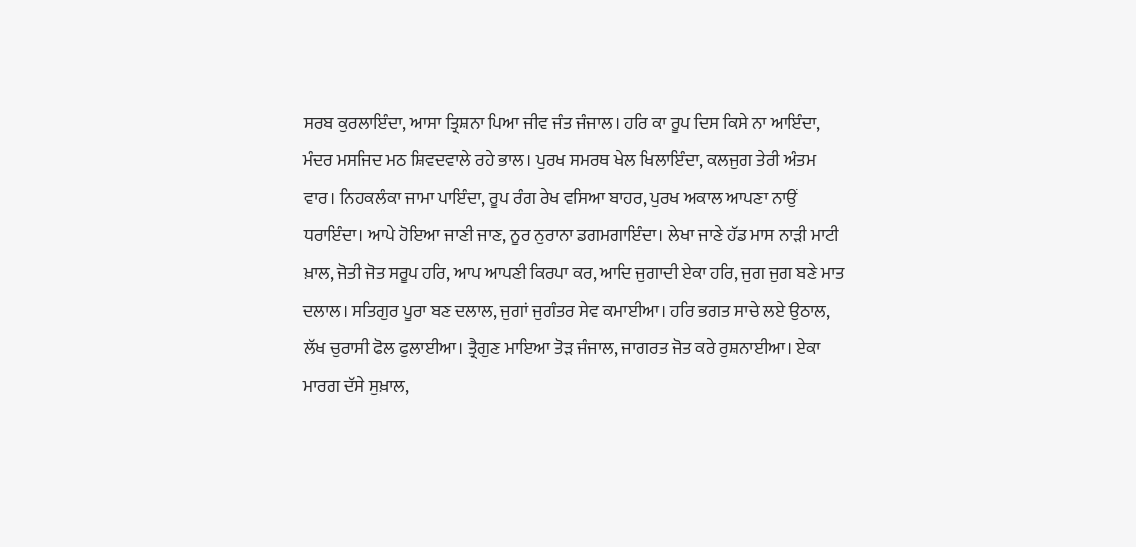ਸਰਬ ਕੁਰਲਾਇੰਦਾ, ਆਸਾ ਤ੍ਰਿਸ਼ਨਾ ਪਿਆ ਜੀਵ ਜੰਤ ਜੰਜਾਲ। ਹਰਿ ਕਾ ਰੂਪ ਦਿਸ ਕਿਸੇ ਨਾ ਆਇੰਦਾ, ਮੰਦਰ ਮਸਜਿਦ ਮਠ ਸ਼ਿਵਦਵਾਲੇ ਰਹੇ ਭਾਲ। ਪੁਰਖ ਸਮਰਥ ਖੇਲ ਖਿਲਾਇੰਦਾ, ਕਲਜੁਗ ਤੇਰੀ ਅੰਤਮ ਵਾਰ। ਨਿਹਕਲੰਕਾ ਜਾਮਾ ਪਾਇੰਦਾ, ਰੂਪ ਰੰਗ ਰੇਖ ਵਸਿਆ ਬਾਹਰ, ਪੁਰਖ ਅਕਾਲ ਆਪਣਾ ਨਾਉਂ ਧਰਾਇੰਦਾ। ਆਪੇ ਹੋਇਆ ਜਾਣੀ ਜਾਣ, ਨੂਰ ਨੁਰਾਨਾ ਡਗਮਗਾਇੰਦਾ। ਲੇਖਾ ਜਾਣੇ ਹੱਡ ਮਾਸ ਨਾੜੀ ਮਾਟੀ ਖ਼ਾਲ, ਜੋਤੀ ਜੋਤ ਸਰੂਪ ਹਰਿ, ਆਪ ਆਪਣੀ ਕਿਰਪਾ ਕਰ, ਆਦਿ ਜੁਗਾਦੀ ਏਕਾ ਹਰਿ, ਜੁਗ ਜੁਗ ਬਣੇ ਮਾਤ ਦਲਾਲ। ਸਤਿਗੁਰ ਪੂਰਾ ਬਣ ਦਲਾਲ, ਜੁਗਾਂ ਜੁਗੰਤਰ ਸੇਵ ਕਮਾਈਆ। ਹਰਿ ਭਗਤ ਸਾਚੇ ਲਏ ਉਠਾਲ, ਲੱਖ ਚੁਰਾਸੀ ਫੋਲ ਫੁਲਾਈਆ। ਤ੍ਰੈਗੁਣ ਮਾਇਆ ਤੋੜ ਜੰਜਾਲ, ਜਾਗਰਤ ਜੋਤ ਕਰੇ ਰੁਸ਼ਨਾਈਆ। ਏਕਾ ਮਾਰਗ ਦੱਸੇ ਸੁਖ਼ਾਲ,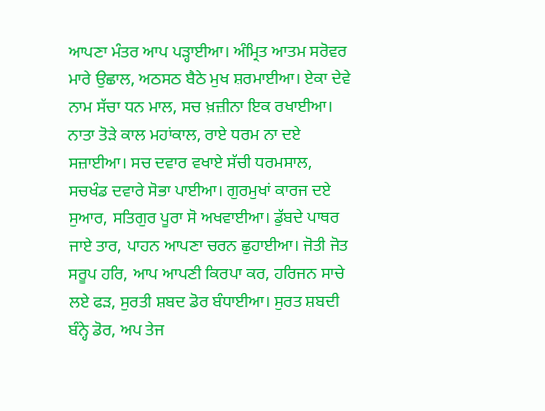ਆਪਣਾ ਮੰਤਰ ਆਪ ਪੜ੍ਹਾਈਆ। ਅੰਮ੍ਰਿਤ ਆਤਮ ਸਰੋਵਰ ਮਾਰੇ ਉਛਾਲ, ਅਠਸਠ ਬੈਠੇ ਮੁਖ ਸ਼ਰਮਾਈਆ। ਏਕਾ ਦੇਵੇ ਨਾਮ ਸੱਚਾ ਧਨ ਮਾਲ, ਸਚ ਖ਼ਜ਼ੀਨਾ ਇਕ ਰਖਾਈਆ। ਨਾਤਾ ਤੋੜੇ ਕਾਲ ਮਹਾਂਕਾਲ, ਰਾਏ ਧਰਮ ਨਾ ਦਏ ਸਜ਼ਾਈਆ। ਸਚ ਦਵਾਰ ਵਖਾਏ ਸੱਚੀ ਧਰਮਸਾਲ, ਸਚਖੰਡ ਦਵਾਰੇ ਸੋਭਾ ਪਾਈਆ। ਗੁਰਮੁਖਾਂ ਕਾਰਜ ਦਏ ਸੁਆਰ, ਸਤਿਗੁਰ ਪੂਰਾ ਸੋ ਅਖਵਾਈਆ। ਡੁੱਬਦੇ ਪਾਥਰ ਜਾਏ ਤਾਰ, ਪਾਹਨ ਆਪਣਾ ਚਰਨ ਛੁਹਾਈਆ। ਜੋਤੀ ਜੋਤ ਸਰੂਪ ਹਰਿ, ਆਪ ਆਪਣੀ ਕਿਰਪਾ ਕਰ, ਹਰਿਜਨ ਸਾਚੇ ਲਏ ਫੜ, ਸੁਰਤੀ ਸ਼ਬਦ ਡੋਰ ਬੰਧਾਈਆ। ਸੁਰਤ ਸ਼ਬਦੀ ਬੰਨ੍ਹੇ ਡੋਰ, ਅਪ ਤੇਜ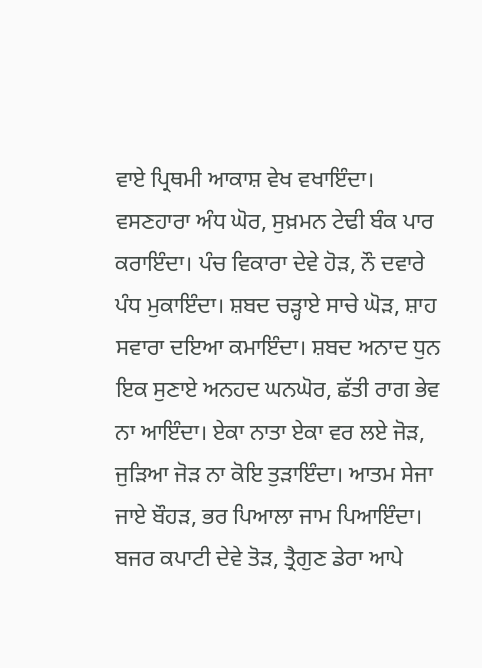ਵਾਏ ਪ੍ਰਿਥਮੀ ਆਕਾਸ਼ ਵੇਖ ਵਖਾਇੰਦਾ। ਵਸਣਹਾਰਾ ਅੰਧ ਘੋਰ, ਸੁਖ਼ਮਨ ਟੇਢੀ ਬੰਕ ਪਾਰ ਕਰਾਇੰਦਾ। ਪੰਚ ਵਿਕਾਰਾ ਦੇਵੇ ਹੋੜ, ਨੌ ਦਵਾਰੇ ਪੰਧ ਮੁਕਾਇੰਦਾ। ਸ਼ਬਦ ਚੜ੍ਹਾਏ ਸਾਚੇ ਘੋੜ, ਸ਼ਾਹ ਸਵਾਰਾ ਦਇਆ ਕਮਾਇੰਦਾ। ਸ਼ਬਦ ਅਨਾਦ ਧੁਨ ਇਕ ਸੁਣਾਏ ਅਨਹਦ ਘਨਘੋਰ, ਛੱਤੀ ਰਾਗ ਭੇਵ ਨਾ ਆਇੰਦਾ। ਏਕਾ ਨਾਤਾ ਏਕਾ ਵਰ ਲਏ ਜੋੜ, ਜੁੜਿਆ ਜੋੜ ਨਾ ਕੋਇ ਤੁੜਾਇੰਦਾ। ਆਤਮ ਸੇਜਾ ਜਾਏ ਬੌਹੜ, ਭਰ ਪਿਆਲਾ ਜਾਮ ਪਿਆਇੰਦਾ। ਬਜਰ ਕਪਾਟੀ ਦੇਵੇ ਤੋੜ, ਤ੍ਰੈਗੁਣ ਡੇਰਾ ਆਪੇ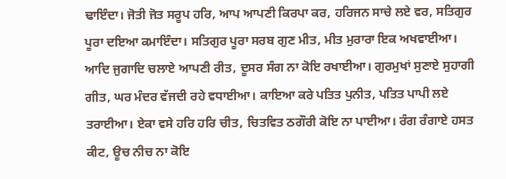ਢਾਇੰਦਾ। ਜੋਤੀ ਜੋਤ ਸਰੂਪ ਹਰਿ, ਆਪ ਆਪਣੀ ਕਿਰਪਾ ਕਰ, ਹਰਿਜਨ ਸਾਚੇ ਲਏ ਵਰ, ਸਤਿਗੁਰ ਪੂਰਾ ਦਇਆ ਕਮਾਇੰਦਾ। ਸਤਿਗੁਰ ਪੂਰਾ ਸਰਬ ਗੁਣ ਮੀਤ, ਮੀਤ ਮੁਰਾਰਾ ਇਕ ਅਖਵਾਈਆ। ਆਦਿ ਜੁਗਾਦਿ ਚਲਾਏ ਆਪਣੀ ਰੀਤ, ਦੂਸਰ ਸੰਗ ਨਾ ਕੋਇ ਰਖਾਈਆ। ਗੁਰਮੁਖਾਂ ਸੁਣਾਏ ਸੁਹਾਗੀ ਗੀਤ, ਘਰ ਮੰਦਰ ਵੱਜਦੀ ਰਹੇ ਵਧਾਈਆ। ਕਾਇਆ ਕਰੇ ਪਤਿਤ ਪੁਨੀਤ, ਪਤਿਤ ਪਾਪੀ ਲਏ ਤਰਾਈਆ। ਏਕਾ ਵਸੇ ਹਰਿ ਹਰਿ ਚੀਤ, ਚਿਤਵਿਤ ਠਗੌਰੀ ਕੋਇ ਨਾ ਪਾਈਆ। ਰੰਗ ਰੰਗਾਏ ਹਸਤ ਕੀਟ, ਊਚ ਨੀਚ ਨਾ ਕੋਇ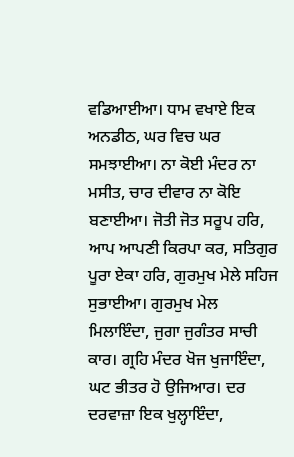ਵਡਿਆਈਆ। ਧਾਮ ਵਖਾਏ ਇਕ ਅਨਡੀਠ, ਘਰ ਵਿਚ ਘਰ ਸਮਝਾਈਆ। ਨਾ ਕੋਈ ਮੰਦਰ ਨਾ ਮਸੀਤ, ਚਾਰ ਦੀਵਾਰ ਨਾ ਕੋਇ ਬਣਾਈਆ। ਜੋਤੀ ਜੋਤ ਸਰੂਪ ਹਰਿ, ਆਪ ਆਪਣੀ ਕਿਰਪਾ ਕਰ, ਸਤਿਗੁਰ ਪੂਰਾ ਏਕਾ ਹਰਿ, ਗੁਰਮੁਖ ਮੇਲੇ ਸਹਿਜ ਸੁਭਾਈਆ। ਗੁਰਮੁਖ ਮੇਲ ਮਿਲਾਇੰਦਾ, ਜੁਗਾ ਜੁਗੰਤਰ ਸਾਚੀ ਕਾਰ। ਗ੍ਰਹਿ ਮੰਦਰ ਖੋਜ ਖੁਜਾਇੰਦਾ, ਘਟ ਭੀਤਰ ਹੋ ਉਜਿਆਰ। ਦਰ ਦਰਵਾਜ਼ਾ ਇਕ ਖੁਲ੍ਹਾਇੰਦਾ,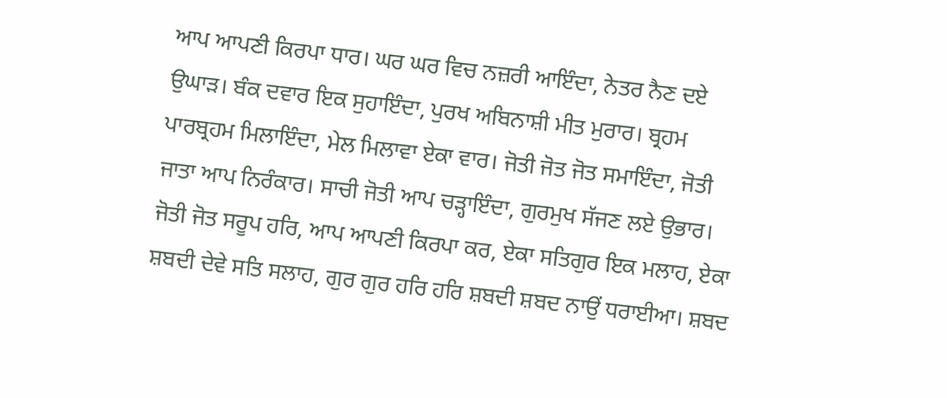ਆਪ ਆਪਣੀ ਕਿਰਪਾ ਧਾਰ। ਘਰ ਘਰ ਵਿਚ ਨਜ਼ਰੀ ਆਇੰਦਾ, ਨੇਤਰ ਨੈਣ ਦਏ ਉਘਾੜ। ਬੰਕ ਦਵਾਰ ਇਕ ਸੁਹਾਇੰਦਾ, ਪੁਰਖ ਅਬਿਨਾਸ਼ੀ ਮੀਤ ਮੁਰਾਰ। ਬ੍ਰਹਮ ਪਾਰਬ੍ਰਹਮ ਮਿਲਾਇੰਦਾ, ਮੇਲ ਮਿਲਾਵਾ ਏਕਾ ਵਾਰ। ਜੋਤੀ ਜੋਤ ਜੋਤ ਸਮਾਇੰਦਾ, ਜੋਤੀ ਜਾਤਾ ਆਪ ਨਿਰੰਕਾਰ। ਸਾਚੀ ਜੋਤੀ ਆਪ ਚੜ੍ਹਾਇੰਦਾ, ਗੁਰਮੁਖ ਸੱਜਣ ਲਏ ਉਭਾਰ। ਜੋਤੀ ਜੋਤ ਸਰੂਪ ਹਰਿ, ਆਪ ਆਪਣੀ ਕਿਰਪਾ ਕਰ, ਏਕਾ ਸਤਿਗੁਰ ਇਕ ਮਲਾਹ, ਏਕਾ ਸ਼ਬਦੀ ਦੇਵੇ ਸਤਿ ਸਲਾਹ, ਗੁਰ ਗੁਰ ਹਰਿ ਹਰਿ ਸ਼ਬਦੀ ਸ਼ਬਦ ਨਾਉਂ ਧਰਾਈਆ। ਸ਼ਬਦ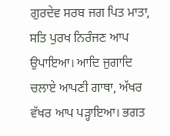ਗੁਰਦੇਵ ਸਰਬ ਜਗ ਪਿਤ ਮਾਤਾ, ਸਤਿ ਪੁਰਖ ਨਿਰੰਜਣ ਆਪ ਉਪਾਇਆ। ਆਦਿ ਜੁਗਾਦਿ ਚਲਾਏ ਆਪਣੀ ਗਾਥਾ, ਅੱਖਰ ਵੱਖਰ ਆਪ ਪੜ੍ਹਾਇਆ। ਭਗਤ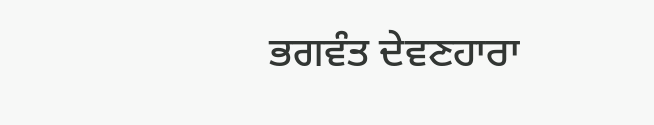ਭਗਵੰਤ ਦੇਵਣਹਾਰਾ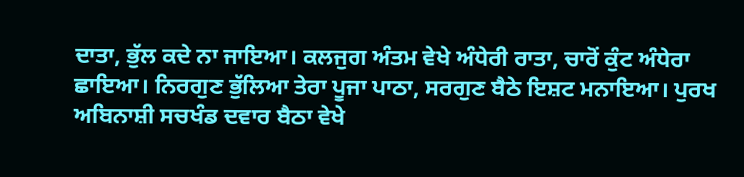ਦਾਤਾ, ਭੁੱਲ ਕਦੇ ਨਾ ਜਾਇਆ। ਕਲਜੁਗ ਅੰਤਮ ਵੇਖੇ ਅੰਧੇਰੀ ਰਾਤਾ, ਚਾਰੋਂ ਕੁੰਟ ਅੰਧੇਰਾ ਛਾਇਆ। ਨਿਰਗੁਣ ਭੁੱਲਿਆ ਤੇਰਾ ਪੂਜਾ ਪਾਠਾ, ਸਰਗੁਣ ਬੈਠੇ ਇਸ਼ਟ ਮਨਾਇਆ। ਪੁਰਖ ਅਬਿਨਾਸ਼ੀ ਸਚਖੰਡ ਦਵਾਰ ਬੈਠਾ ਵੇਖੇ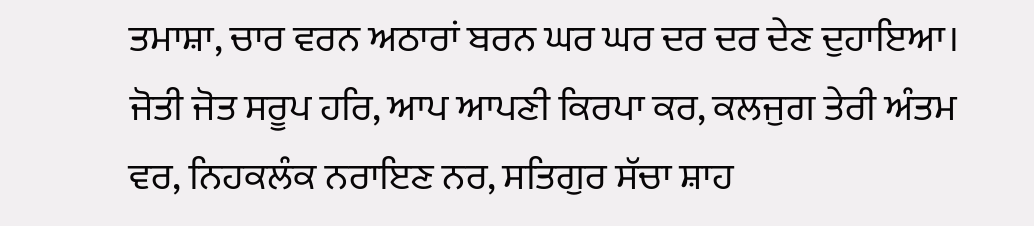ਤਮਾਸ਼ਾ, ਚਾਰ ਵਰਨ ਅਠਾਰਾਂ ਬਰਨ ਘਰ ਘਰ ਦਰ ਦਰ ਦੇਣ ਦੁਹਾਇਆ। ਜੋਤੀ ਜੋਤ ਸਰੂਪ ਹਰਿ, ਆਪ ਆਪਣੀ ਕਿਰਪਾ ਕਰ, ਕਲਜੁਗ ਤੇਰੀ ਅੰਤਮ ਵਰ, ਨਿਹਕਲੰਕ ਨਰਾਇਣ ਨਰ, ਸਤਿਗੁਰ ਸੱਚਾ ਸ਼ਾਹ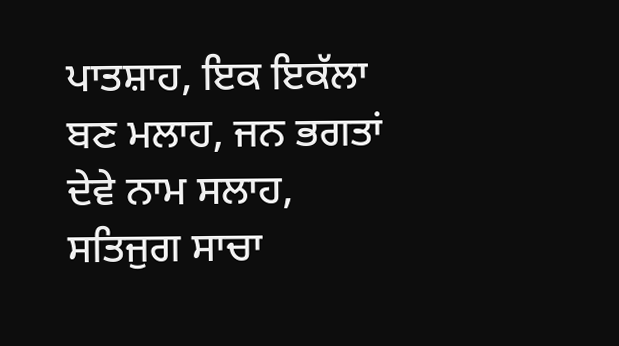ਪਾਤਸ਼ਾਹ, ਇਕ ਇਕੱਲਾ ਬਣ ਮਲਾਹ, ਜਨ ਭਗਤਾਂ ਦੇਵੇ ਨਾਮ ਸਲਾਹ, ਸਤਿਜੁਗ ਸਾਚਾ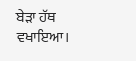ਬੇੜਾ ਹੱਥ ਵਖਾਇਆ।